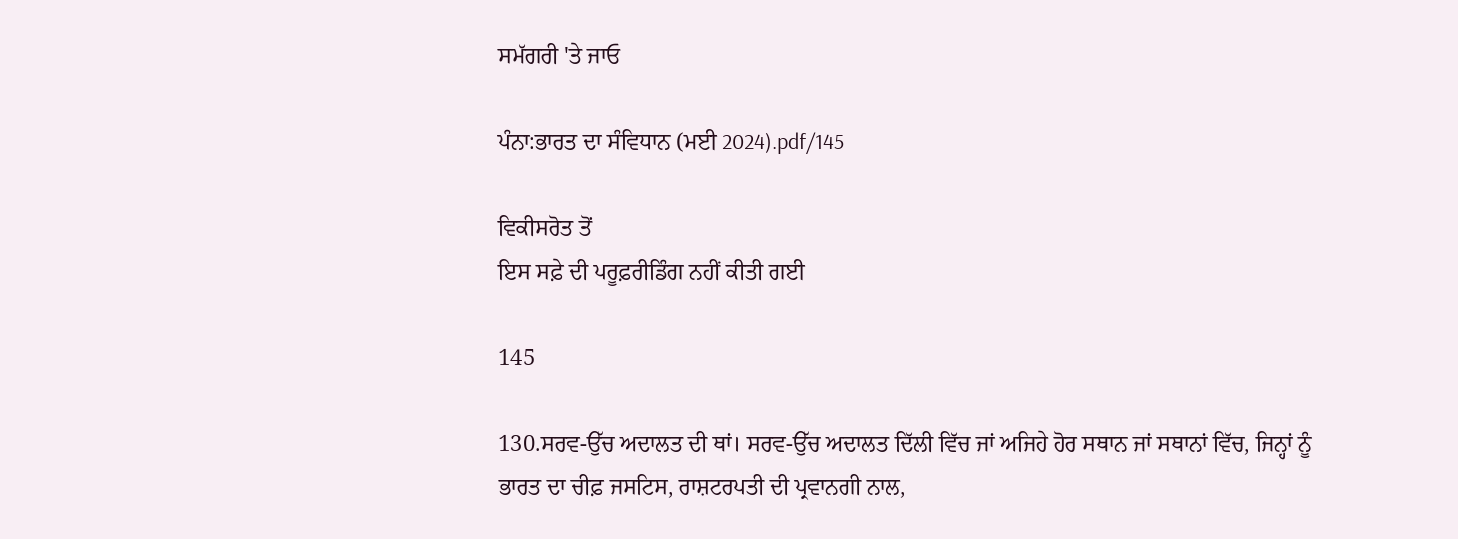ਸਮੱਗਰੀ 'ਤੇ ਜਾਓ

ਪੰਨਾ:ਭਾਰਤ ਦਾ ਸੰਵਿਧਾਨ (ਮਈ 2024).pdf/145

ਵਿਕੀਸਰੋਤ ਤੋਂ
ਇਸ ਸਫ਼ੇ ਦੀ ਪਰੂਫ਼ਰੀਡਿੰਗ ਨਹੀਂ ਕੀਤੀ ਗਈ

145

130.ਸਰਵ-ਉੱਚ ਅਦਾਲਤ ਦੀ ਥਾਂ। ਸਰਵ-ਉੱਚ ਅਦਾਲਤ ਦਿੱਲੀ ਵਿੱਚ ਜਾਂ ਅਜਿਹੇ ਹੋਰ ਸਥਾਨ ਜਾਂ ਸਥਾਨਾਂ ਵਿੱਚ, ਜਿਨ੍ਹਾਂ ਨੂੰ ਭਾਰਤ ਦਾ ਚੀਫ਼ ਜਸਟਿਸ, ਰਾਸ਼ਟਰਪਤੀ ਦੀ ਪ੍ਰਵਾਨਗੀ ਨਾਲ,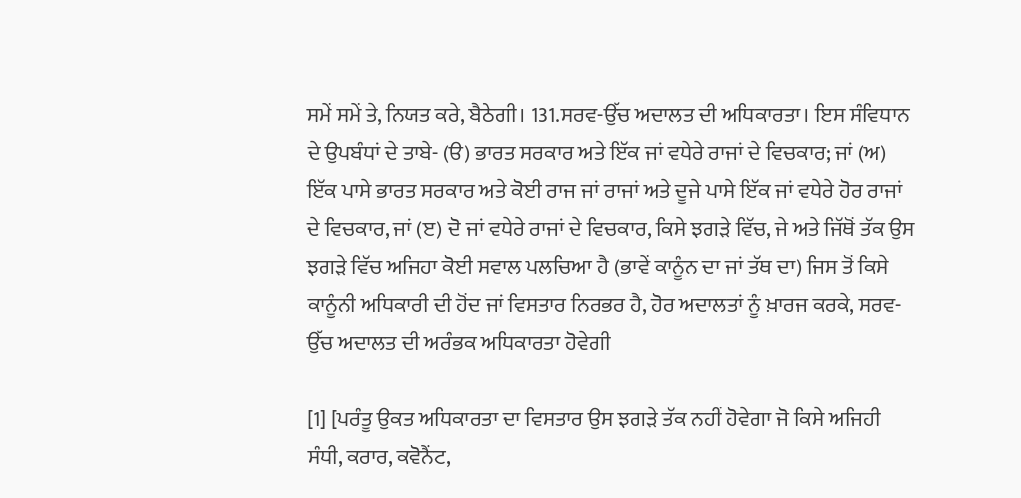ਸਮੇਂ ਸਮੇਂ ਤੇ, ਨਿਯਤ ਕਰੇ, ਬੈਠੇਗੀ। 131.ਸਰਵ-ਉੱਚ ਅਦਾਲਤ ਦੀ ਅਧਿਕਾਰਤਾ। ਇਸ ਸੰਵਿਧਾਨ ਦੇ ਉਪਬੰਧਾਂ ਦੇ ਤਾਬੇ- (ੳ) ਭਾਰਤ ਸਰਕਾਰ ਅਤੇ ਇੱਕ ਜਾਂ ਵਧੇਰੇ ਰਾਜਾਂ ਦੇ ਵਿਚਕਾਰ; ਜਾਂ (ਅ) ਇੱਕ ਪਾਸੇ ਭਾਰਤ ਸਰਕਾਰ ਅਤੇ ਕੋਈ ਰਾਜ ਜਾਂ ਰਾਜਾਂ ਅਤੇ ਦੂਜੇ ਪਾਸੇ ਇੱਕ ਜਾਂ ਵਧੇਰੇ ਹੋਰ ਰਾਜਾਂ ਦੇ ਵਿਚਕਾਰ, ਜਾਂ (ੲ) ਦੋ ਜਾਂ ਵਧੇਰੇ ਰਾਜਾਂ ਦੇ ਵਿਚਕਾਰ, ਕਿਸੇ ਝਗੜੇ ਵਿੱਚ, ਜੇ ਅਤੇ ਜਿੱਥੋਂ ਤੱਕ ਉਸ ਝਗੜੇ ਵਿੱਚ ਅਜਿਹਾ ਕੋਈ ਸਵਾਲ ਪਲਚਿਆ ਹੈ (ਭਾਵੇਂ ਕਾਨੂੰਨ ਦਾ ਜਾਂ ਤੱਥ ਦਾ) ਜਿਸ ਤੋਂ ਕਿਸੇ ਕਾਨੂੰਨੀ ਅਧਿਕਾਰੀ ਦੀ ਹੋਂਦ ਜਾਂ ਵਿਸਤਾਰ ਨਿਰਭਰ ਹੈ, ਹੋਰ ਅਦਾਲਤਾਂ ਨੂੰ ਖ਼ਾਰਜ ਕਰਕੇ, ਸਰਵ-ਉੱਚ ਅਦਾਲਤ ਦੀ ਅਰੰਭਕ ਅਧਿਕਾਰਤਾ ਹੋਵੇਗੀ

[1] [ਪਰੰਤੂ ਉਕਤ ਅਧਿਕਾਰਤਾ ਦਾ ਵਿਸਤਾਰ ਉਸ ਝਗੜੇ ਤੱਕ ਨਹੀਂ ਹੋਵੇਗਾ ਜੋ ਕਿਸੇ ਅਜਿਹੀ ਸੰਧੀ, ਕਰਾਰ, ਕਵੋਨੈਂਟ,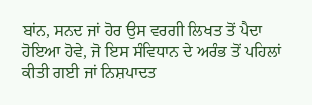ਬਾਂਨ, ਸਨਦ ਜਾਂ ਹੋਰ ਉਸ ਵਰਗੀ ਲਿਖਤ ਤੋਂ ਪੈਦਾ ਹੋਇਆ ਹੋਵੇ, ਜੋ ਇਸ ਸੰਵਿਧਾਨ ਦੇ ਅਰੰਭ ਤੋਂ ਪਹਿਲਾਂ ਕੀਤੀ ਗਈ ਜਾਂ ਨਿਸ਼ਪਾਦਤ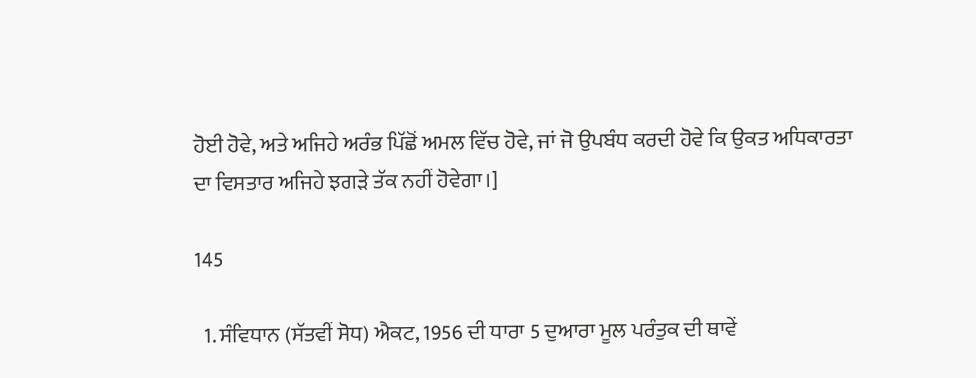ਹੋਈ ਹੋਵੇ, ਅਤੇ ਅਜਿਹੇ ਅਰੰਭ ਪਿੱਛੋਂ ਅਮਲ ਵਿੱਚ ਹੋਵੇ, ਜਾਂ ਜੋ ਉਪਬੰਧ ਕਰਦੀ ਹੋਵੇ ਕਿ ਉਕਤ ਅਧਿਕਾਰਤਾ ਦਾ ਵਿਸਤਾਰ ਅਜਿਹੇ ਝਗੜੇ ਤੱਕ ਨਹੀਂ ਹੋਵੇਗਾ।]

145

  1. ਸੰਵਿਧਾਨ (ਸੱਤਵੀਂ ਸੋਧ) ਐਕਟ, 1956 ਦੀ ਧਾਰਾ 5 ਦੁਆਰਾ ਮੂਲ ਪਰੰਤੁਕ ਦੀ ਥਾਵੇਂ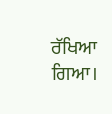ਰੱਖਿਆ ਗਿਆ।